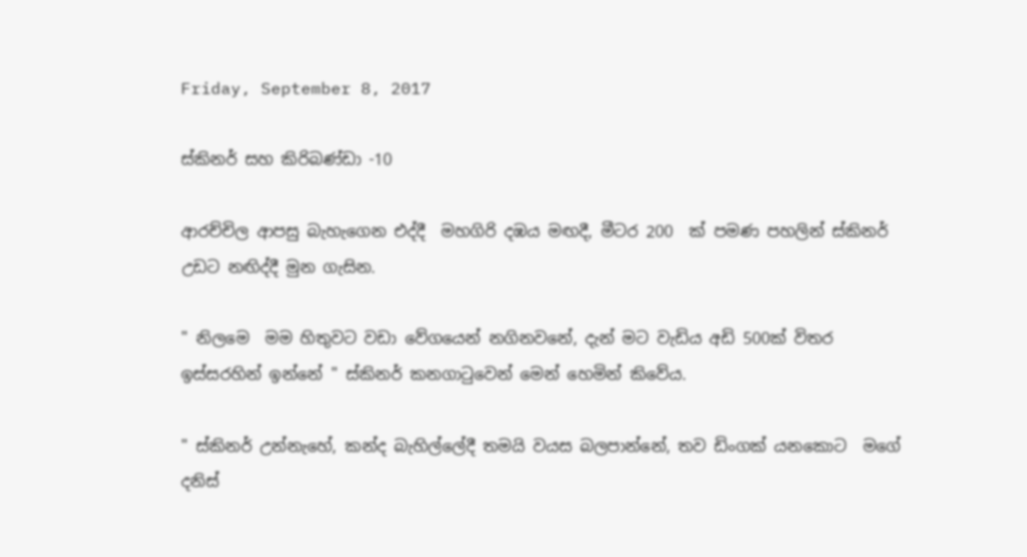Friday, September 8, 2017

ස්කිනර් සහ කිරිබණ්ඩා -10

ආරච්චිල ආපසු බැහැගෙන එද්දී  මහගිරි දඹය මඟදී, මීටර 200  ක් පමණ පහලින් ස්කිනර් උඩට නඟිද්දී මුන ගැසින.

" නිලමෙ  මම හිතුවට වඩා වේගයෙන් නගිනවනේ, දැන් මට වැඩිය අඩි 500ක් විතර ඉස්සරහින් ඉන්නේ " ස්කිනර් කනගාටුවෙන් මෙන් හෙමින් කිවේය.

" ස්කිනර් උන්නැහේ, කන්ද බැහිල්ලේදී තමයි වයස බලපාන්නේ, තව ඩිංගක් යනකොට  මගේ දනිස්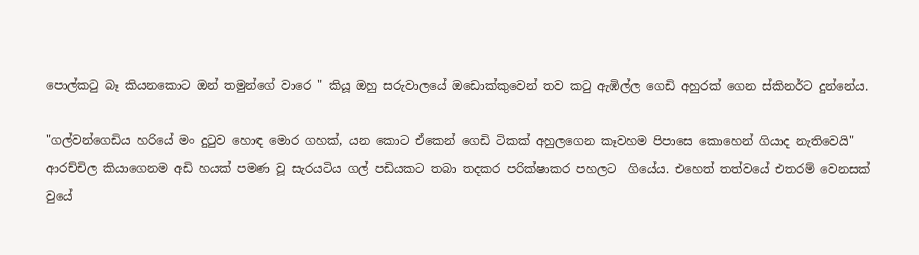පොල්කටු බෑ කියනකොට ඔන් තමුන්ගේ වාරෙ " කියූ ඔහු සරුවාලයේ ඔඩොක්කුවෙන් තව කටු ඇඹිල්ල ගෙඩි අහුරක් ගෙන ස්කිනර්ට දුන්නේය.

"ගල්වන්ගෙඩිය හරියේ මං දුටුව හොඳ මොර ගහක්, යන කොට ඒකෙන් ගෙඩි ටිකක් අහුලගෙන කෑවහම පිපාසෙ කොහෙන් ගියාද නැතිවෙයි" ආරච්චිල කියාගෙනම අඩි හයක් පමණ වූ සැරයටිය ගල් පඩියකට තබා තදකර පරික්ෂාකර පහලට  ගියේය. එහෙත් තත්වයේ එතරම් වෙනසක් වුයේ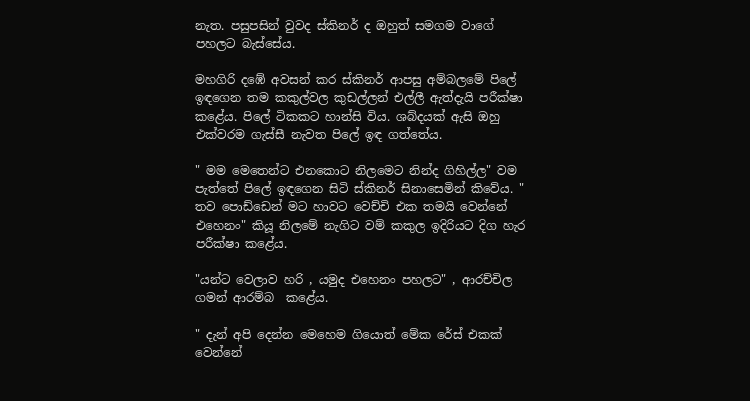නැත. පසුපසින් වුවද ස්කිනර් ද ඔහුත් සමගම වාගේ පහලට බැස්සේය.

මහගිරි දඹේ අවසන් කර ස්කිනර් ආපසු අම්බලමේ පිලේ ඉඳගෙන තම කකුල්වල කුඩල්ලන් එල්ලී ඇත්දැයි පරීක්ෂා කළේය. පිලේ ටිකකට හාන්සි විය. ශබ්දයක් ඇසි ඔහු එක්වරම ගැස්සී නැවත පිලේ ඉඳ ගත්තේය.

" මම මෙතෙන්ට එනකොට නිලමෙට නින්ද ගිහිල්ල" වම පැත්තේ පිලේ ඉඳගෙන සිටි ස්කිනර් සිනාසෙමින් කිවේය. " තව පොඩ්ඩෙන් මට හාවට වෙච්චි එක තමයි වෙන්නේ එහෙනං" කියූ නිලමේ නැගිට වම් කකුල ඉදිරියට දිග හැර පරීක්ෂා කළේය.

"යන්ට වෙලාව හරි , යමුද එහෙනං පහලට" , ආරච්චිල ගමන් ආරම්බ  කළේය.

" දැන් අපි දෙන්න මෙහෙම ගියොත් මේක රේස් එකක් වෙන්නේ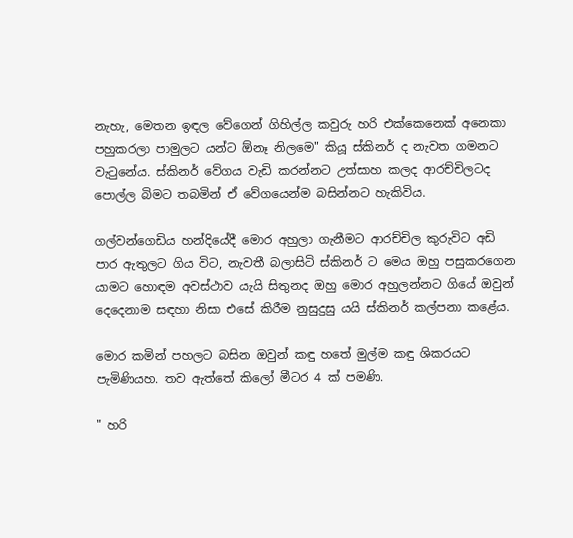නැහැ, මෙතන ඉඳල වේගෙන් ගිහිල්ල කවුරු හරි එක්කෙනෙක් අනෙකා පහුකරලා පාමුලට යන්ට ඕනෑ නිලමෙ" කියූ ස්කිනර් ද නැවත ගමනට වැටුනේය. ස්කිනර් වේගය වැඩි කරන්නට උත්සාහ කලද ආරච්චිලටද  පොල්ල බිමට තබමින් ඒ වේගයෙන්ම බසින්නට හැකිවිය.

ගල්වන්ගෙඩිය හන්දියේදී මොර අහුලා ගැනීමට ආරච්චිල කුරුවිට අඩි පාර ඇතුලට ගිය විට, නැවතී බලාසිටි ස්කිනර් ට මෙය ඔහු පසුකරගෙන යාමට හොඳම අවස්ථාව යැයි සිතුනද ඔහු මොර අහුලන්නට ගියේ ඔවුන් දෙදෙනාම සඳහා නිසා එසේ කිරීම නුසුදුසු යයි ස්කිනර් කල්පනා කළේය.

මොර කමින් පහලට බසින ඔවුන් කඳු හතේ මුල්ම කඳු ශිකරයට පැමිණියහ. තව ඇත්තේ කිලෝ මීටර 4 ක් පමණි.

" හරි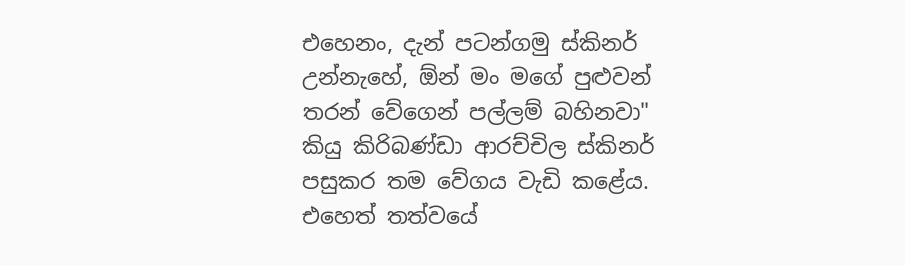එහෙනං, දැන් පටන්ගමු ස්කිනර් උන්නැහේ, ඕන් මං මගේ පුළුවන් තරන් වේගෙන් පල්ලම් බහිනවා" කියු කිරිබණ්ඩා ආරච්චිල ස්කිනර් පසුකර තම වේගය වැඩි කළේය. එහෙත් තත්වයේ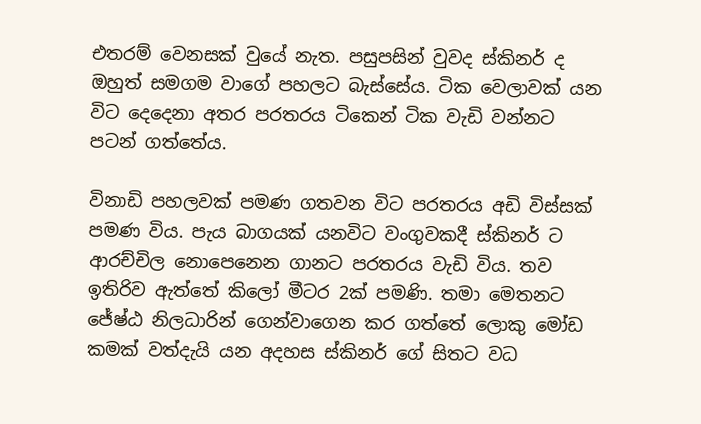එතරම් වෙනසක් වුයේ නැත. පසුපසින් වුවද ස්කිනර් ද ඔහුත් සමගම වාගේ පහලට බැස්සේය. ටික වෙලාවක් යන විට දෙදෙනා අතර පරතරය ටිකෙන් ටික වැඩි වන්නට පටන් ගත්තේය.

විනාඩි පහලවක් පමණ ගතවන විට පරතරය අඩි විස්සක් පමණ විය. පැය බාගයක් යනවිට වංගුවකදී ස්කිනර් ට ආරච්චිල නොපෙනෙන ගානට පරතරය වැඩි විය. තව ඉතිරිව ඇත්තේ කිලෝ මීටර 2ක් පමණි. තමා මෙතනට ජේෂ්ඨ නිලධාරින් ගෙන්වාගෙන කර ගත්තේ ලොකු මෝඩ කමක් වත්දැයි යන අදහස ස්කිනර් ගේ සිතට වධ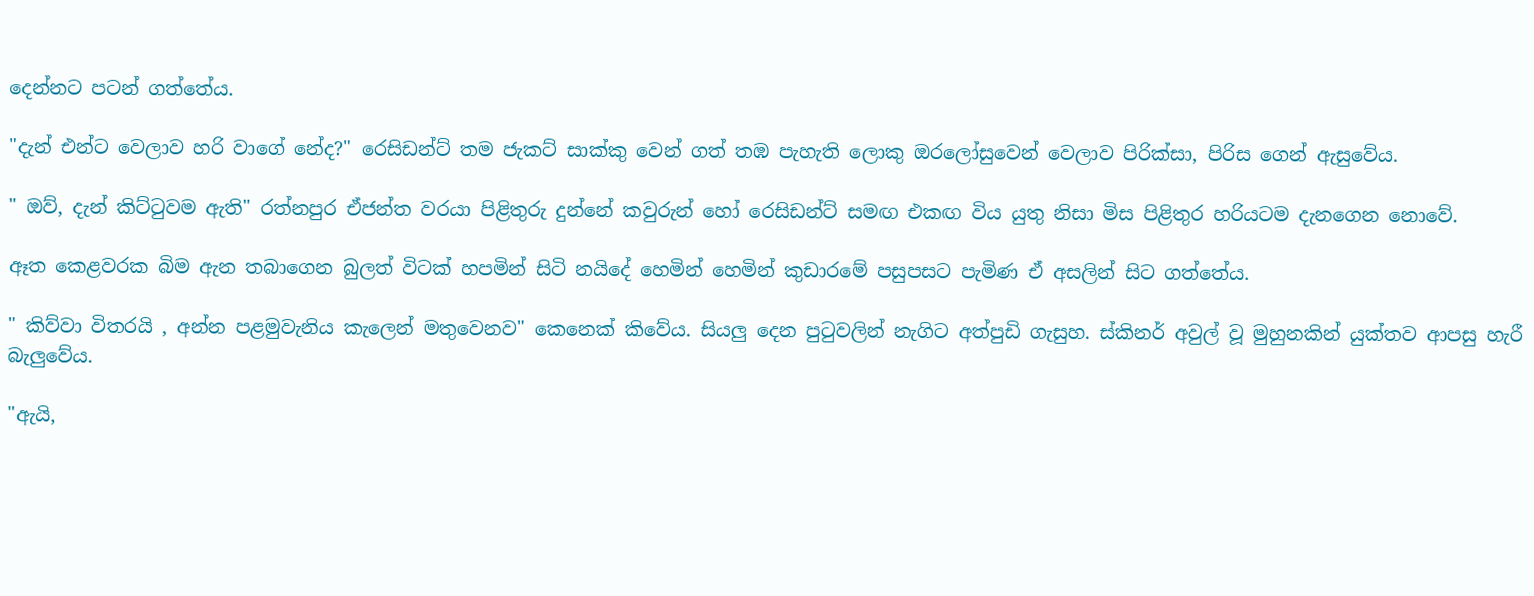දෙන්නට පටන් ගත්තේය.

"දැන් එන්ට වෙලාව හරි වාගේ නේද?" රෙසිඩන්ට් තම ජැකට් සාක්කු වෙන් ගත් තඹ පැහැති ලොකු ඔරලෝසුවෙන් වෙලාව පිරික්සා, පිරිස ගෙන් ඇසුවේය.

" ඔව්, දැන් කිට්ටුවම ඇති" රත්නපුර ඒජන්ත වරයා පිළිතුරු දුන්නේ කවුරුන් හෝ රෙසිඩන්ට් සමඟ එකඟ විය යුතු නිසා මිස පිළිතුර හරියටම දැනගෙන නොවේ.

ඈත කෙළවරක බිම ඇන තබාගෙන බුලත් විටක් හපමින් සිටි නයිදේ හෙමින් හෙමින් කුඩාරමේ පසුපසට පැමිණ ඒ අසලින් සිට ගත්තේය.

" කිව්වා විතරයි , අන්න පළමුවැනිය කැලෙන් මතුවෙනව" කෙනෙක් කිවේය. සියලු දෙන පුටුවලින් නැගිට අත්පුඩි ගැසුහ. ස්කිනර් අවුල් වූ මුහුනකින් යුක්තව ආපසු හැරී බැලුවේය.

"ඇයි,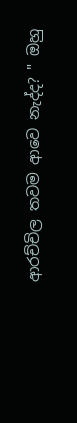ආරච්චිල තවම ආවෙ නැද්ද? " ඔහු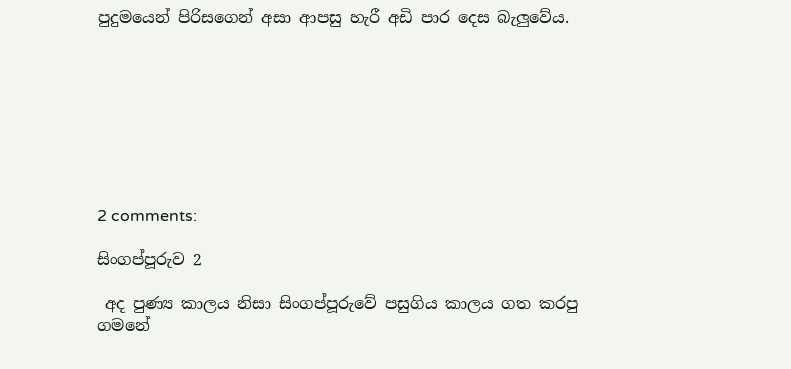පුදුමයෙන් පිරිසගෙන් අසා ආපසු හැරී අඩි පාර දෙස බැලුවේය.








2 comments:

සිංගප්පූරුව 2

 අද පුණ්‍ය කාලය නිසා සිංගප්පූරුවේ පසුගිය කාලය ගත කරපු ගමනේ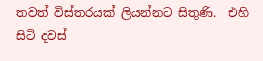තවත් විස්තරයක් ලියන්නට සිතුණි.  එහි සිටි දවස්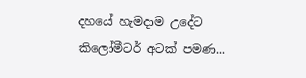දහයේ හැමදාම උදේට කිලෝමීටර් අටක් පමණ...